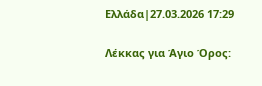Ελλάδα|27.03.2026 17:29

Λέκκας για Άγιο Όρος: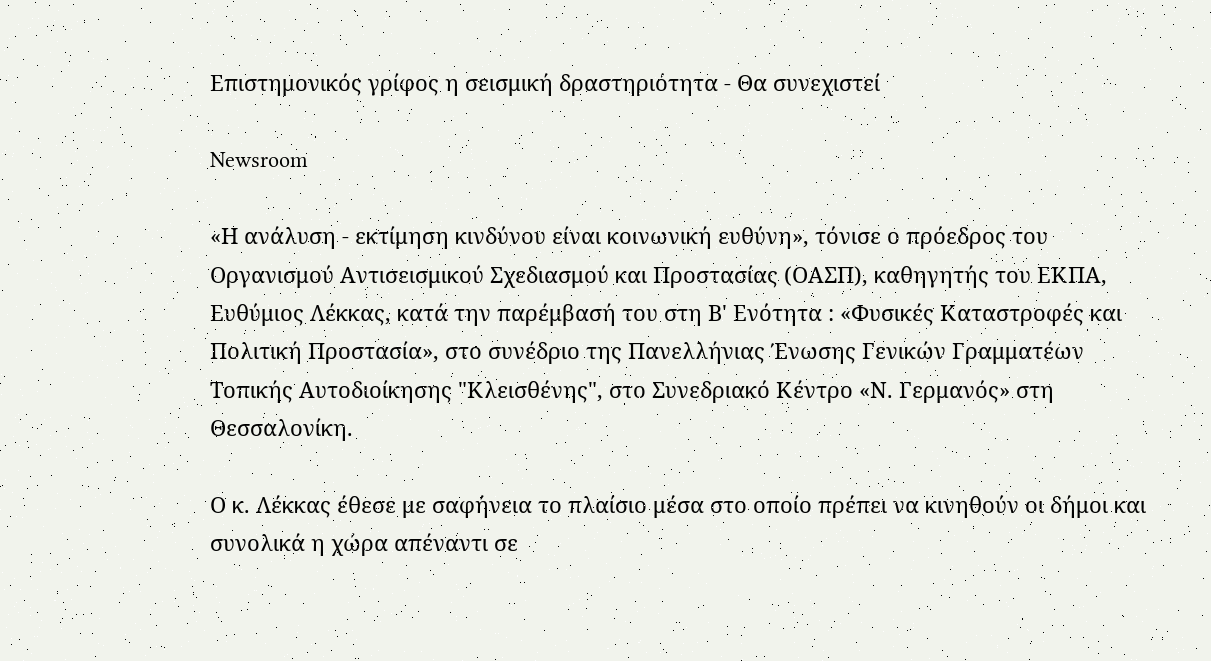Επιστημονικός γρίφος η σεισμική δραστηριότητα - Θα συνεχιστεί

Newsroom

«Η ανάλυση - εκτίμηση κινδύνου είναι κοινωνική ευθύνη», τόνισε ο πρόεδρος του Οργανισμού Αντισεισμικού Σχεδιασμού και Προστασίας (ΟΑΣΠ), καθηγητής του ΕΚΠΑ, Ευθύμιος Λέκκας, κατά την παρέμβασή του στη Β' Ενότητα : «Φυσικές Καταστροφές και Πολιτική Προστασία», στο συνέδριο της Πανελλήνιας Ένωσης Γενικών Γραμματέων Τοπικής Αυτοδιοίκησης "Κλεισθένης", στο Συνεδριακό Κέντρο «Ν. Γερμανός» στη Θεσσαλονίκη.

Ο κ. Λέκκας έθεσε με σαφήνεια το πλαίσιο μέσα στο οποίο πρέπει να κινηθούν οι δήμοι και συνολικά η χώρα απέναντι σε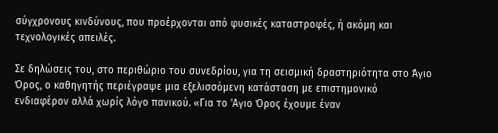σύγχρονους κινδύνους, που προέρχονται από φυσικές καταστροφές, ή ακόμη και τεχνολογικές απειλές.

Σε δηλώσεις του, στο περιθώριο του συνεδρίου, για τη σεισμική δραστηριότητα στο Άγιο Όρος, ο καθηγητής περιέγραψε μια εξελισσόμενη κατάσταση με επιστημονικό ενδιαφέρον αλλά χωρίς λόγο πανικού. «Για το 'Αγιο Όρος έχουμε έναν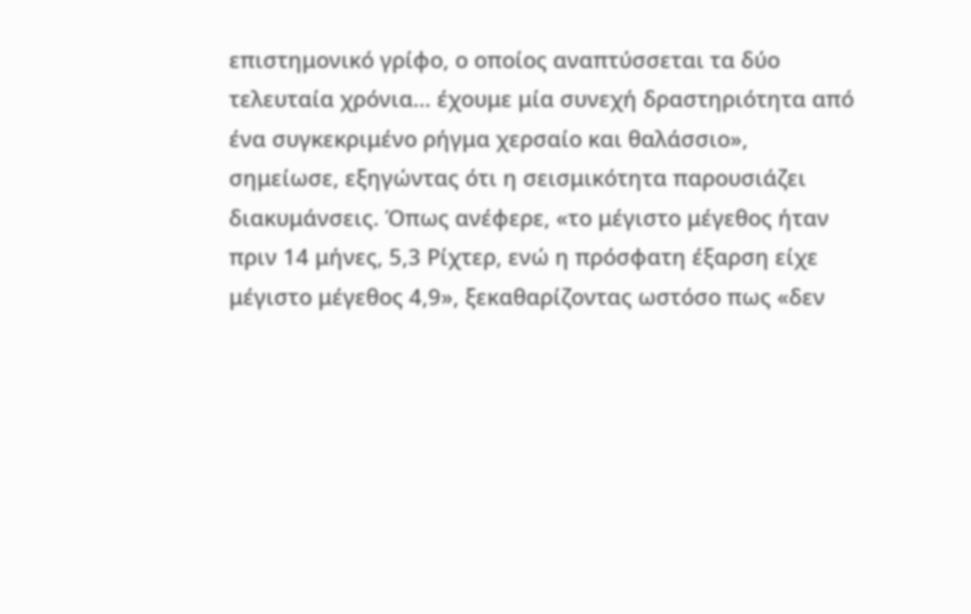επιστημονικό γρίφο, ο οποίος αναπτύσσεται τα δύο τελευταία χρόνια… έχουμε μία συνεχή δραστηριότητα από ένα συγκεκριμένο ρήγμα χερσαίο και θαλάσσιο», σημείωσε, εξηγώντας ότι η σεισμικότητα παρουσιάζει διακυμάνσεις. Όπως ανέφερε, «το μέγιστο μέγεθος ήταν πριν 14 μήνες, 5,3 Ρίχτερ, ενώ η πρόσφατη έξαρση είχε μέγιστο μέγεθος 4,9», ξεκαθαρίζοντας ωστόσο πως «δεν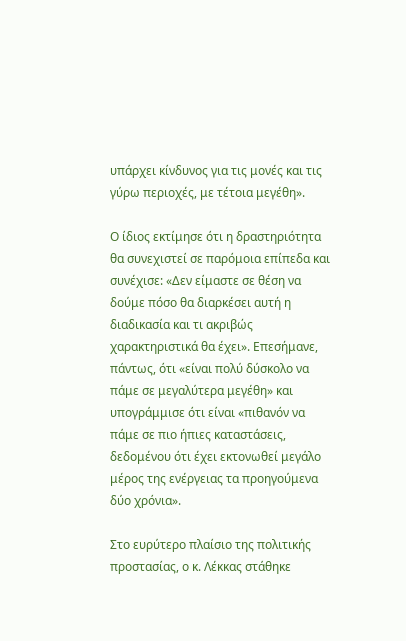υπάρχει κίνδυνος για τις μονές και τις γύρω περιοχές, με τέτοια μεγέθη».

Ο ίδιος εκτίμησε ότι η δραστηριότητα θα συνεχιστεί σε παρόμοια επίπεδα και συνέχισε: «Δεν είμαστε σε θέση να δούμε πόσο θα διαρκέσει αυτή η διαδικασία και τι ακριβώς χαρακτηριστικά θα έχει». Επεσήμανε, πάντως, ότι «είναι πολύ δύσκολο να πάμε σε μεγαλύτερα μεγέθη» και υπογράμμισε ότι είναι «πιθανόν να πάμε σε πιο ήπιες καταστάσεις, δεδομένου ότι έχει εκτονωθεί μεγάλο μέρος της ενέργειας τα προηγούμενα δύο χρόνια».

Στο ευρύτερο πλαίσιο της πολιτικής προστασίας, ο κ. Λέκκας στάθηκε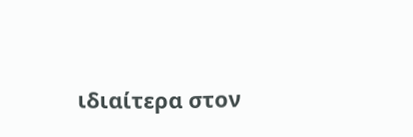ιδιαίτερα στον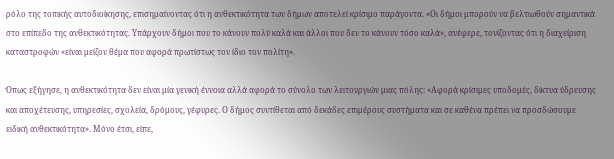ρόλο της τοπικής αυτοδιοίκησης, επισημαίνοντας ότι η ανθεκτικότητα των δήμων αποτελεί κρίσιμο παράγοντα. «Οι δήμοι μπορούν να βελτιωθούν σημαντικά στο επίπεδο της ανθεκτικότητας. Υπάρχουν δήμοι που το κάνουν πολύ καλά και άλλοι που δεν το κάνουν τόσο καλά», ανέφερε, τονίζοντας ότι η διαχείριση καταστροφών «είναι μείζον θέμα που αφορά πρωτίστως τον ίδιο τον πολίτη».

Όπως εξήγησε, η ανθεκτικότητα δεν είναι μία γενική έννοια αλλά αφορά το σύνολο των λειτουργιών μιας πόλης: «Αφορά κρίσιμες υποδομές, δίκτυα ύδρευσης και αποχέτευσης, υπηρεσίες, σχολεία, δρόμους, γέφυρες. Ο δήμος συντίθεται από δεκάδες επιμέρους συστήματα και σε καθένα πρέπει να προσδώσουμε ειδική ανθεκτικότητα». Μόνο έτσι, είπε,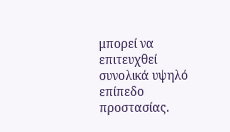μπορεί να επιτευχθεί συνολικά υψηλό επίπεδο προστασίας.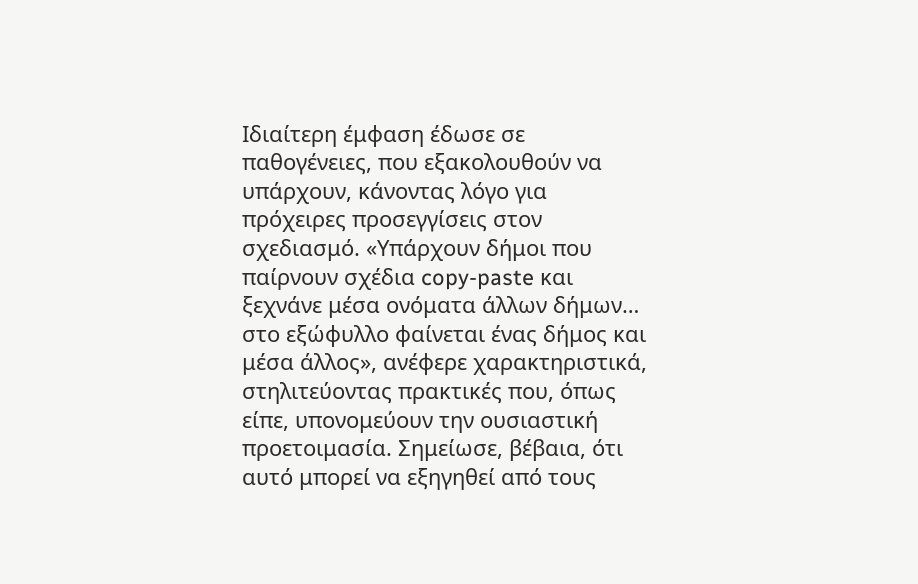Ιδιαίτερη έμφαση έδωσε σε παθογένειες, που εξακολουθούν να υπάρχουν, κάνοντας λόγο για πρόχειρες προσεγγίσεις στον σχεδιασμό. «Υπάρχουν δήμοι που παίρνουν σχέδια copy-paste και ξεχνάνε μέσα ονόματα άλλων δήμων… στο εξώφυλλο φαίνεται ένας δήμος και μέσα άλλος», ανέφερε χαρακτηριστικά, στηλιτεύοντας πρακτικές που, όπως είπε, υπονομεύουν την ουσιαστική προετοιμασία. Σημείωσε, βέβαια, ότι αυτό μπορεί να εξηγηθεί από τους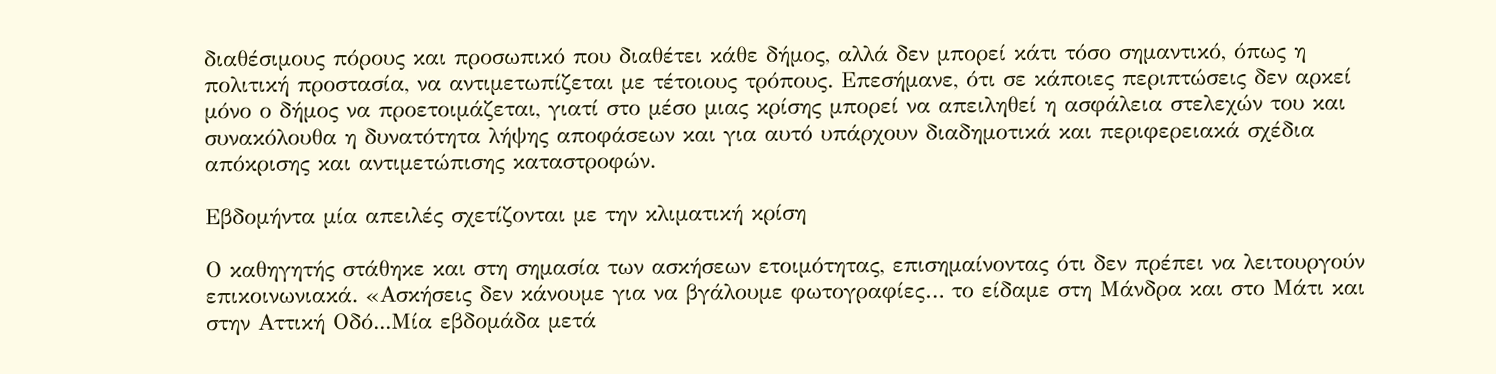διαθέσιμους πόρους και προσωπικό που διαθέτει κάθε δήμος, αλλά δεν μπορεί κάτι τόσο σημαντικό, όπως η πολιτική προστασία, να αντιμετωπίζεται με τέτοιους τρόπους. Επεσήμανε, ότι σε κάποιες περιπτώσεις δεν αρκεί μόνο ο δήμος να προετοιμάζεται, γιατί στο μέσο μιας κρίσης μπορεί να απειληθεί η ασφάλεια στελεχών του και συνακόλουθα η δυνατότητα λήψης αποφάσεων και για αυτό υπάρχουν διαδημοτικά και περιφερειακά σχέδια απόκρισης και αντιμετώπισης καταστροφών.

Εβδομήντα μία απειλές σχετίζονται με την κλιματική κρίση

Ο καθηγητής στάθηκε και στη σημασία των ασκήσεων ετοιμότητας, επισημαίνοντας ότι δεν πρέπει να λειτουργούν επικοινωνιακά. «Ασκήσεις δεν κάνουμε για να βγάλουμε φωτογραφίες… το είδαμε στη Μάνδρα και στο Μάτι και στην Αττική Οδό...Μία εβδομάδα μετά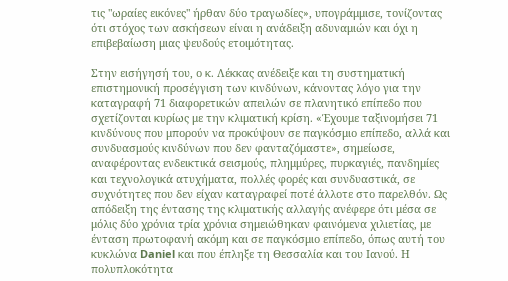τις "ωραίες εικόνες" ήρθαν δύο τραγωδίες», υπογράμμισε, τονίζοντας ότι στόχος των ασκήσεων είναι η ανάδειξη αδυναμιών και όχι η επιβεβαίωση μιας ψευδούς ετοιμότητας.

Στην εισήγησή του, ο κ. Λέκκας ανέδειξε και τη συστηματική επιστημονική προσέγγιση των κινδύνων, κάνοντας λόγο για την καταγραφή 71 διαφορετικών απειλών σε πλανητικό επίπεδο που σχετίζονται κυρίως με την κλιματική κρίση. «Έχουμε ταξινομήσει 71 κινδύνους που μπορούν να προκύψουν σε παγκόσμιο επίπεδο, αλλά και συνδυασμούς κινδύνων που δεν φανταζόμαστε», σημείωσε, αναφέροντας ενδεικτικά σεισμούς, πλημμύρες, πυρκαγιές, πανδημίες και τεχνολογικά ατυχήματα, πολλές φορές και συνδυαστικά, σε συχνότητες που δεν είχαν καταγραφεί ποτέ άλλοτε στο παρελθόν. Ως απόδειξη της έντασης της κλιματικής αλλαγής ανέφερε ότι μέσα σε μόλις δύο χρόνια τρία χρόνια σημειώθηκαν φαινόμενα χιλιετίας, με ένταση πρωτοφανή ακόμη και σε παγκόσμιο επίπεδο, όπως αυτή του κυκλώνα Daniel και που έπληξε τη Θεσσαλία και του Ιανού. Η πολυπλοκότητα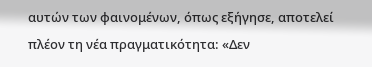αυτών των φαινομένων, όπως εξήγησε, αποτελεί πλέον τη νέα πραγματικότητα: «Δεν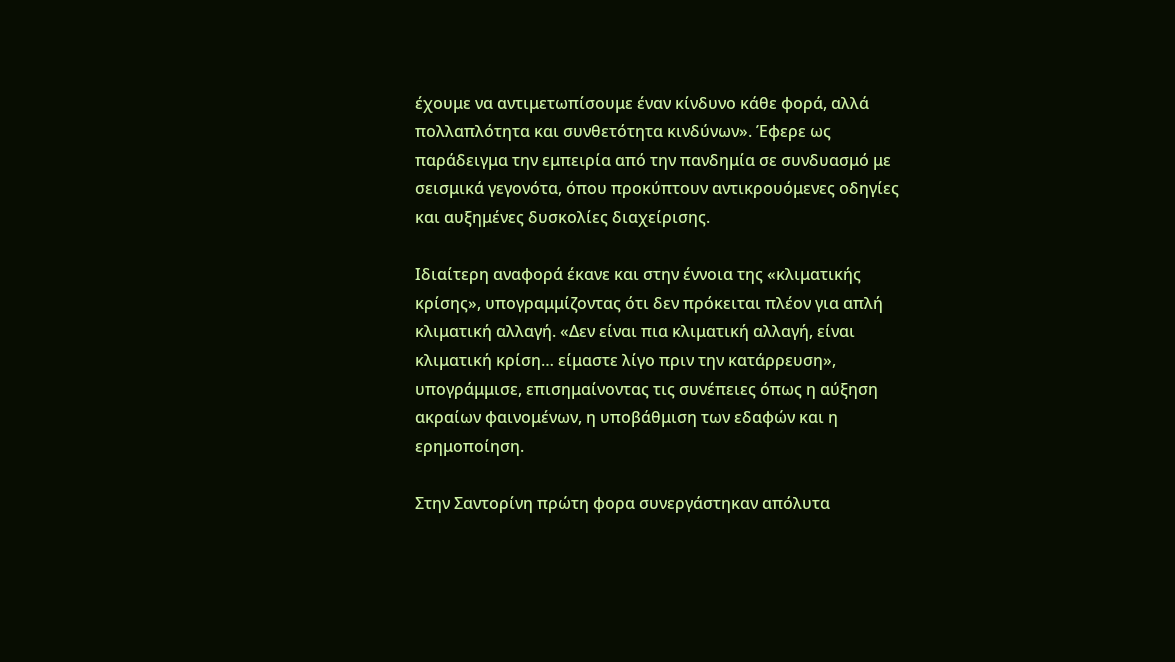έχουμε να αντιμετωπίσουμε έναν κίνδυνο κάθε φορά, αλλά πολλαπλότητα και συνθετότητα κινδύνων». Έφερε ως παράδειγμα την εμπειρία από την πανδημία σε συνδυασμό με σεισμικά γεγονότα, όπου προκύπτουν αντικρουόμενες οδηγίες και αυξημένες δυσκολίες διαχείρισης.

Ιδιαίτερη αναφορά έκανε και στην έννοια της «κλιματικής κρίσης», υπογραμμίζοντας ότι δεν πρόκειται πλέον για απλή κλιματική αλλαγή. «Δεν είναι πια κλιματική αλλαγή, είναι κλιματική κρίση… είμαστε λίγο πριν την κατάρρευση», υπογράμμισε, επισημαίνοντας τις συνέπειες όπως η αύξηση ακραίων φαινομένων, η υποβάθμιση των εδαφών και η ερημοποίηση.

Στην Σαντορίνη πρώτη φορα συνεργάστηκαν απόλυτα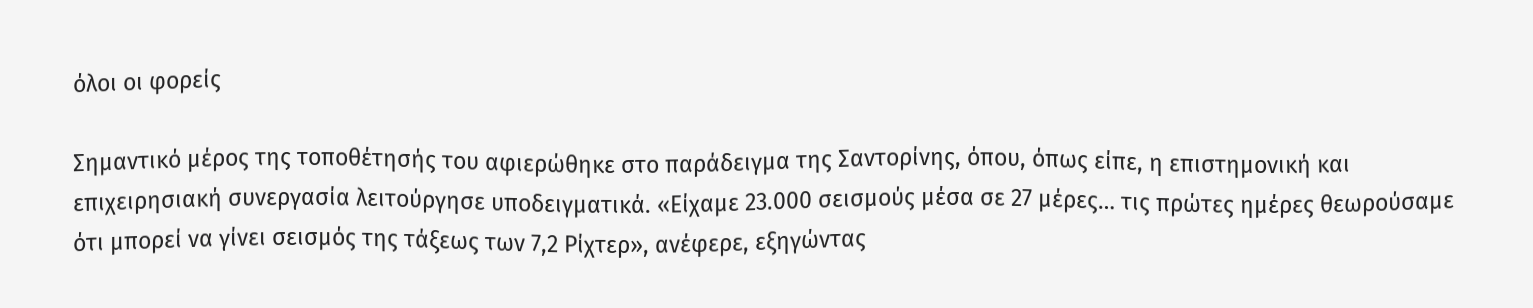όλοι οι φορείς

Σημαντικό μέρος της τοποθέτησής του αφιερώθηκε στο παράδειγμα της Σαντορίνης, όπου, όπως είπε, η επιστημονική και επιχειρησιακή συνεργασία λειτούργησε υποδειγματικά. «Είχαμε 23.000 σεισμούς μέσα σε 27 μέρες… τις πρώτες ημέρες θεωρούσαμε ότι μπορεί να γίνει σεισμός της τάξεως των 7,2 Ρίχτερ», ανέφερε, εξηγώντας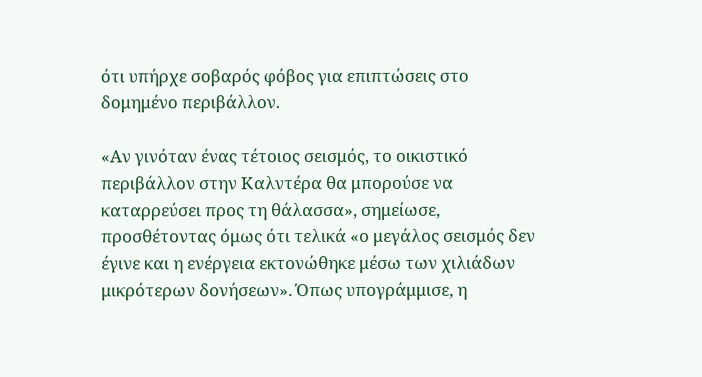ότι υπήρχε σοβαρός φόβος για επιπτώσεις στο δομημένο περιβάλλον.

«Αν γινόταν ένας τέτοιος σεισμός, το οικιστικό περιβάλλον στην Καλντέρα θα μπορούσε να καταρρεύσει προς τη θάλασσα», σημείωσε, προσθέτοντας όμως ότι τελικά «ο μεγάλος σεισμός δεν έγινε και η ενέργεια εκτονώθηκε μέσω των χιλιάδων μικρότερων δονήσεων». Όπως υπογράμμισε, η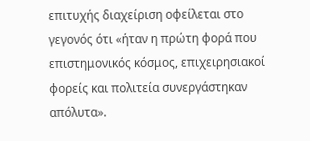επιτυχής διαχείριση οφείλεται στο γεγονός ότι «ήταν η πρώτη φορά που επιστημονικός κόσμος, επιχειρησιακοί φορείς και πολιτεία συνεργάστηκαν απόλυτα».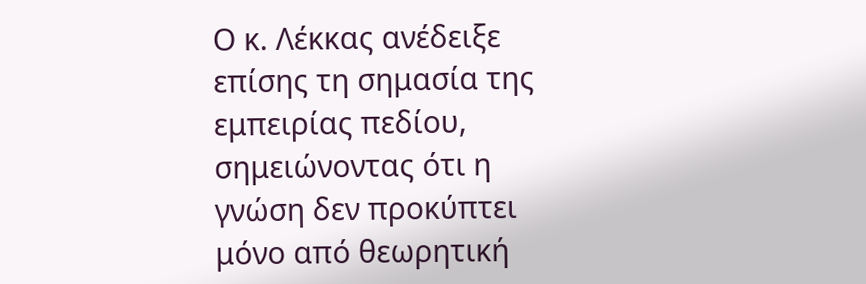Ο κ. Λέκκας ανέδειξε επίσης τη σημασία της εμπειρίας πεδίου, σημειώνοντας ότι η γνώση δεν προκύπτει μόνο από θεωρητική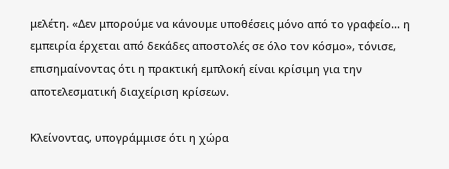μελέτη. «Δεν μπορούμε να κάνουμε υποθέσεις μόνο από το γραφείο… η εμπειρία έρχεται από δεκάδες αποστολές σε όλο τον κόσμο», τόνισε, επισημαίνοντας ότι η πρακτική εμπλοκή είναι κρίσιμη για την αποτελεσματική διαχείριση κρίσεων.

Κλείνοντας, υπογράμμισε ότι η χώρα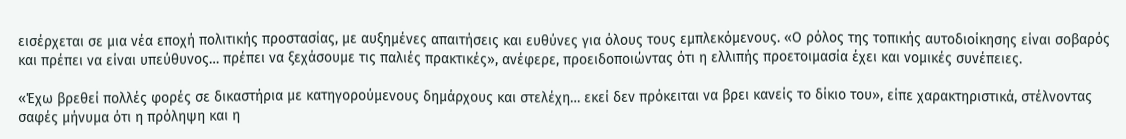εισέρχεται σε μια νέα εποχή πολιτικής προστασίας, με αυξημένες απαιτήσεις και ευθύνες για όλους τους εμπλεκόμενους. «Ο ρόλος της τοπικής αυτοδιοίκησης είναι σοβαρός και πρέπει να είναι υπεύθυνος… πρέπει να ξεχάσουμε τις παλιές πρακτικές», ανέφερε, προειδοποιώντας ότι η ελλιπής προετοιμασία έχει και νομικές συνέπειες.

«Έχω βρεθεί πολλές φορές σε δικαστήρια με κατηγορούμενους δημάρχους και στελέχη… εκεί δεν πρόκειται να βρει κανείς το δίκιο του», είπε χαρακτηριστικά, στέλνοντας σαφές μήνυμα ότι η πρόληψη και η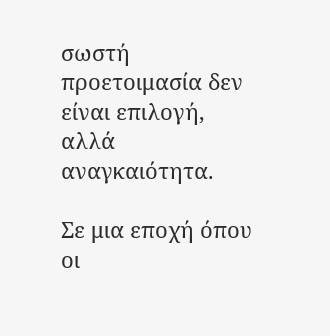σωστή προετοιμασία δεν είναι επιλογή, αλλά αναγκαιότητα.

Σε μια εποχή όπου οι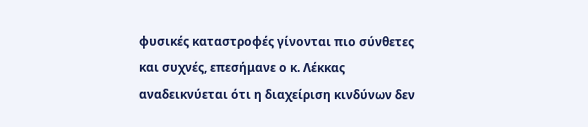φυσικές καταστροφές γίνονται πιο σύνθετες και συχνές, επεσήμανε ο κ. Λέκκας αναδεικνύεται ότι η διαχείριση κινδύνων δεν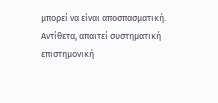μπορεί να είναι αποσπασματική. Αντίθετα, απαιτεί συστηματική επιστημονική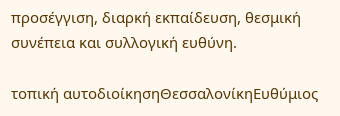προσέγγιση, διαρκή εκπαίδευση, θεσμική συνέπεια και συλλογική ευθύνη.

τοπική αυτοδιοίκησηΘεσσαλονίκηΕυθύμιος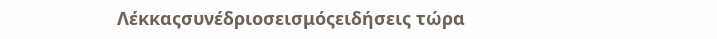Λέκκαςσυνέδριοσεισμόςειδήσεις τώρα